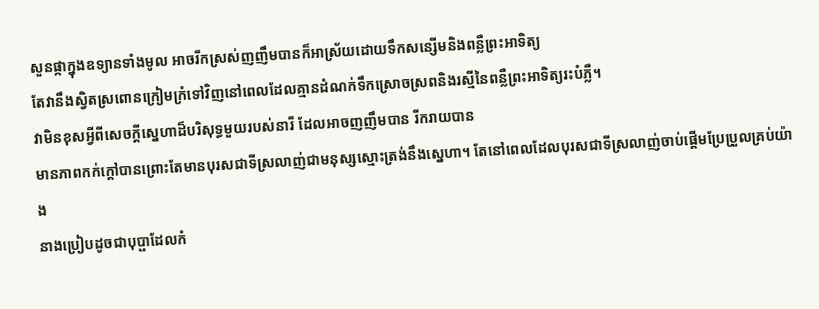សួនផ្កាក្នុងឧទ្យានទាំងមូល អាចរីកស្រស់ញញឹមបានក៏អាស្រ័យដោយទឹកសន្សើមនិងពន្លឺព្រះអាទិត្យ
តែវានឹងស្វិតស្រពោនក្រៀមក្រំទៅវិញនៅពេលដែលគ្មានដំណក់ទឹកស្រោចស្រពនិងរស្មីនៃពន្លឺព្រះអាទិត្យរះបំភ្លឺ។
វាមិនខុសអ្វីពីសេចក្ដីស្នេហាដ៏បរិសុទ្ធមួយរបស់នារី ដែលអាចញញឹមបាន រីករាយបាន
មានភាពកក់ក្ដៅបានព្រោះតែមានបុរសជាទីស្រលាញ់ជាមនុស្សស្មោះត្រង់នឹងស្នេហា។ តែនៅពេលដែលបុរសជាទីស្រលាញ់ចាប់ផ្ដើមប្រែប្រួលគ្រប់យ៉ាង
នាងប្រៀបដូចជាបុប្ផាដែលកំ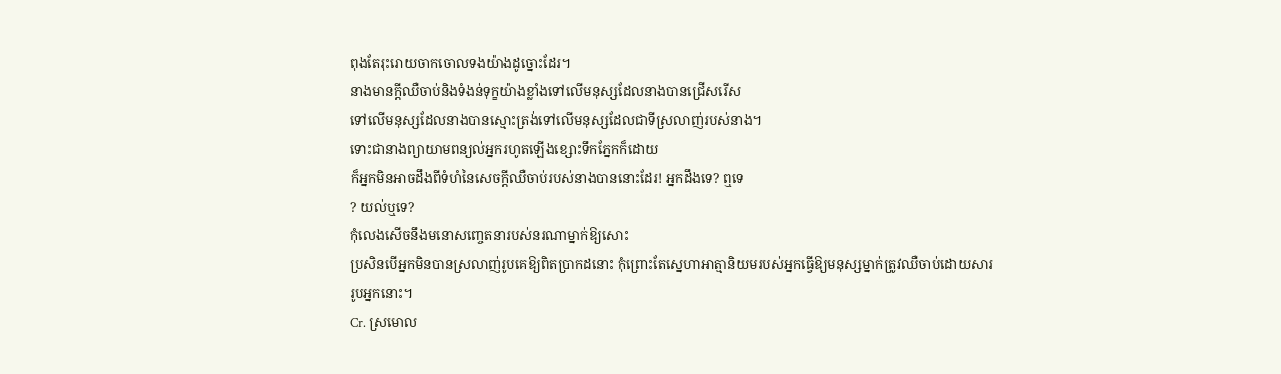ពុងតែរុះរោយចាកចោលទងយ៉ាងដូច្នោះដែរ។
នាងមានក្ដីឈឺចាប់និងទំងន់ទុក្ខយ៉ាងខ្លាំងទៅលើមនុស្សដែលនាងបានជ្រើសរើស
ទៅលើមនុស្សដែលនាងបានស្មោះត្រង់ទៅលើមនុស្សដែលជាទីស្រលាញ់របស់នាង។
ទោះជានាងព្យាយាមពន្យល់អ្នករហូតឡើងខ្សោះទឹកភ្នែកក៏ដោយ
ក៏អ្នកមិនអាចដឹងពីទំហំនៃសេចក្ដីឈឺចាប់របស់នាងបាននោះដែរ! អ្នកដឹងទេ? ឮទេ
? យល់ឬទេ?
កុំលេងសើចនឹងមនោសញ្ចេតនារបស់នរណាម្នាក់ឱ្យសោះ
ប្រសិនបើអ្នកមិនបានស្រលាញ់រូបគេឱ្យពិតប្រាកដនោះ កុំព្រោះតែស្នេហាអាត្មានិយមរបស់អ្នកធ្វើឱ្យមនុស្សម្នាក់ត្រូវឈឺចាប់ដោយសាររូបអ្នកនោះ។
Cr. ស្រមោល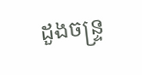ដួងចន្រ្ទ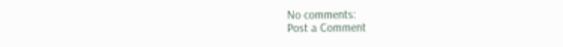No comments:
Post a Comment